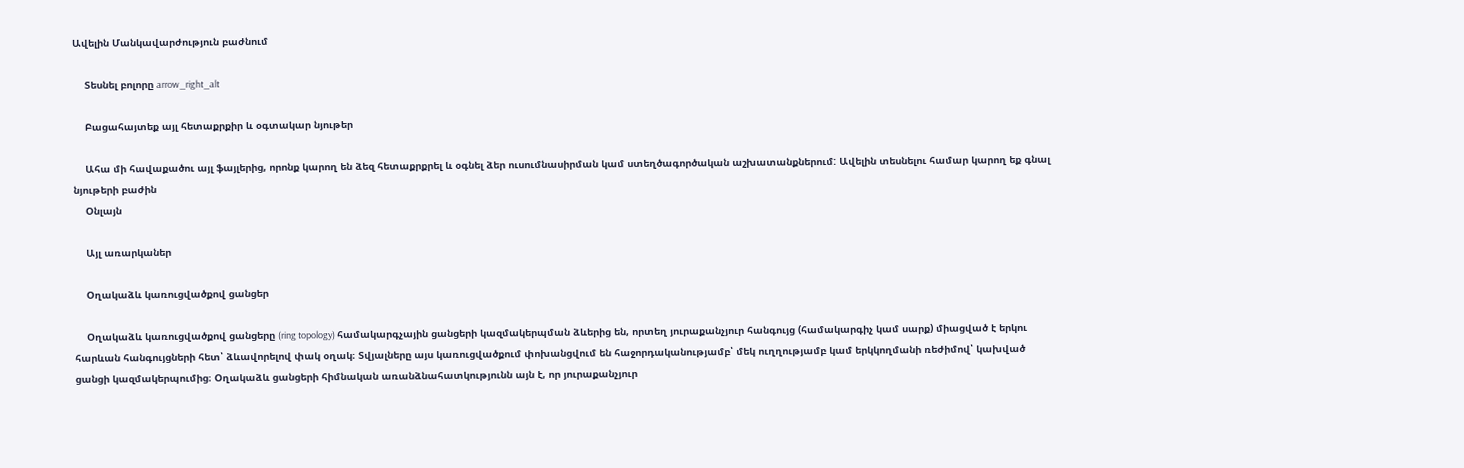Ավելին Մանկավարժություն բաժնում

    Տեսնել բոլորը arrow_right_alt

    Բացահայտեք այլ հետաքրքիր և օգտակար նյութեր

    Ահա մի հավաքածու այլ ֆայլերից, որոնք կարող են ձեզ հետաքրքրել և օգնել ձեր ուսումնասիրման կամ ստեղծագործական աշխատանքներում: Ավելին տեսնելու համար կարող եք գնալ նյութերի բաժին
    Օնլայն

    Այլ առարկաներ

    Օղակաձև կառուցվածքով ցանցեր

    Օղակաձև կառուցվածքով ցանցերը (ring topology) համակարգչային ցանցերի կազմակերպման ձևերից են, որտեղ յուրաքանչյուր հանգույց (համակարգիչ կամ սարք) միացված է երկու հարևան հանգույցների հետ՝ ձևավորելով փակ օղակ։ Տվյալները այս կառուցվածքում փոխանցվում են հաջորդականությամբ՝ մեկ ուղղությամբ կամ երկկողմանի ռեժիմով՝ կախված ցանցի կազմակերպումից։ Օղակաձև ցանցերի հիմնական առանձնահատկությունն այն է, որ յուրաքանչյուր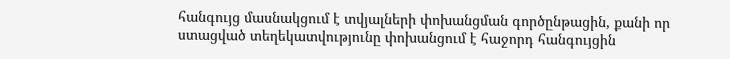հանգույց մասնակցում է տվյալների փոխանցման գործընթացին, քանի որ ստացված տեղեկատվությունը փոխանցում է հաջորդ հանգույցին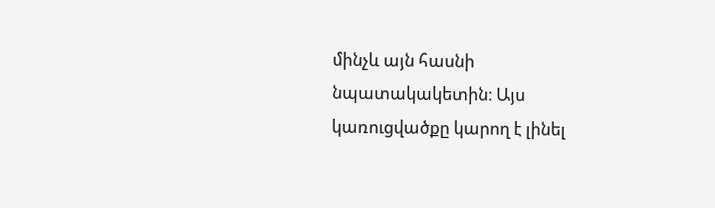մինչև այն հասնի նպատակակետին։ Այս կառուցվածքը կարող է լինել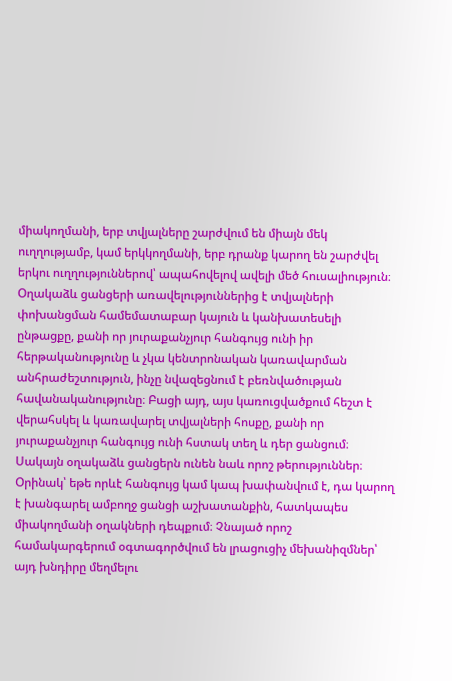միակողմանի, երբ տվյալները շարժվում են միայն մեկ ուղղությամբ, կամ երկկողմանի, երբ դրանք կարող են շարժվել երկու ուղղություններով՝ ապահովելով ավելի մեծ հուսալիություն։ Օղակաձև ցանցերի առավելություններից է տվյալների փոխանցման համեմատաբար կայուն և կանխատեսելի ընթացքը, քանի որ յուրաքանչյուր հանգույց ունի իր հերթականությունը և չկա կենտրոնական կառավարման անհրաժեշտություն, ինչը նվազեցնում է բեռնվածության հավանականությունը։ Բացի այդ, այս կառուցվածքում հեշտ է վերահսկել և կառավարել տվյալների հոսքը, քանի որ յուրաքանչյուր հանգույց ունի հստակ տեղ և դեր ցանցում։ Սակայն օղակաձև ցանցերն ունեն նաև որոշ թերություններ։ Օրինակ՝ եթե որևէ հանգույց կամ կապ խափանվում է, դա կարող է խանգարել ամբողջ ցանցի աշխատանքին, հատկապես միակողմանի օղակների դեպքում։ Չնայած որոշ համակարգերում օգտագործվում են լրացուցիչ մեխանիզմներ՝ այդ խնդիրը մեղմելու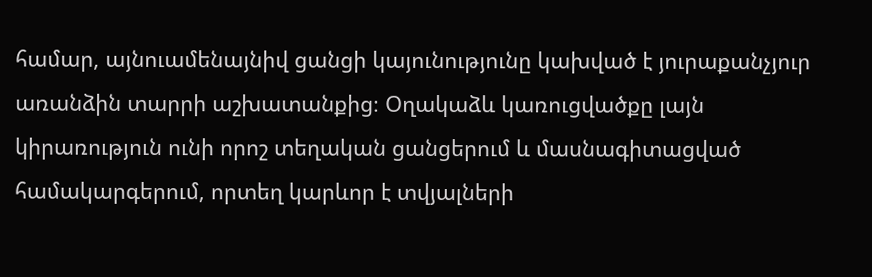համար, այնուամենայնիվ ցանցի կայունությունը կախված է յուրաքանչյուր առանձին տարրի աշխատանքից։ Օղակաձև կառուցվածքը լայն կիրառություն ունի որոշ տեղական ցանցերում և մասնագիտացված համակարգերում, որտեղ կարևոր է տվյալների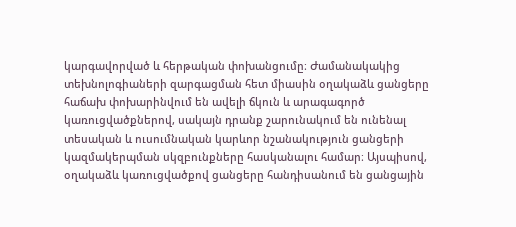կարգավորված և հերթական փոխանցումը։ Ժամանակակից տեխնոլոգիաների զարգացման հետ միասին օղակաձև ցանցերը հաճախ փոխարինվում են ավելի ճկուն և արագագործ կառուցվածքներով, սակայն դրանք շարունակում են ունենալ տեսական և ուսումնական կարևոր նշանակություն ցանցերի կազմակերպման սկզբունքները հասկանալու համար։ Այսպիսով, օղակաձև կառուցվածքով ցանցերը հանդիսանում են ցանցային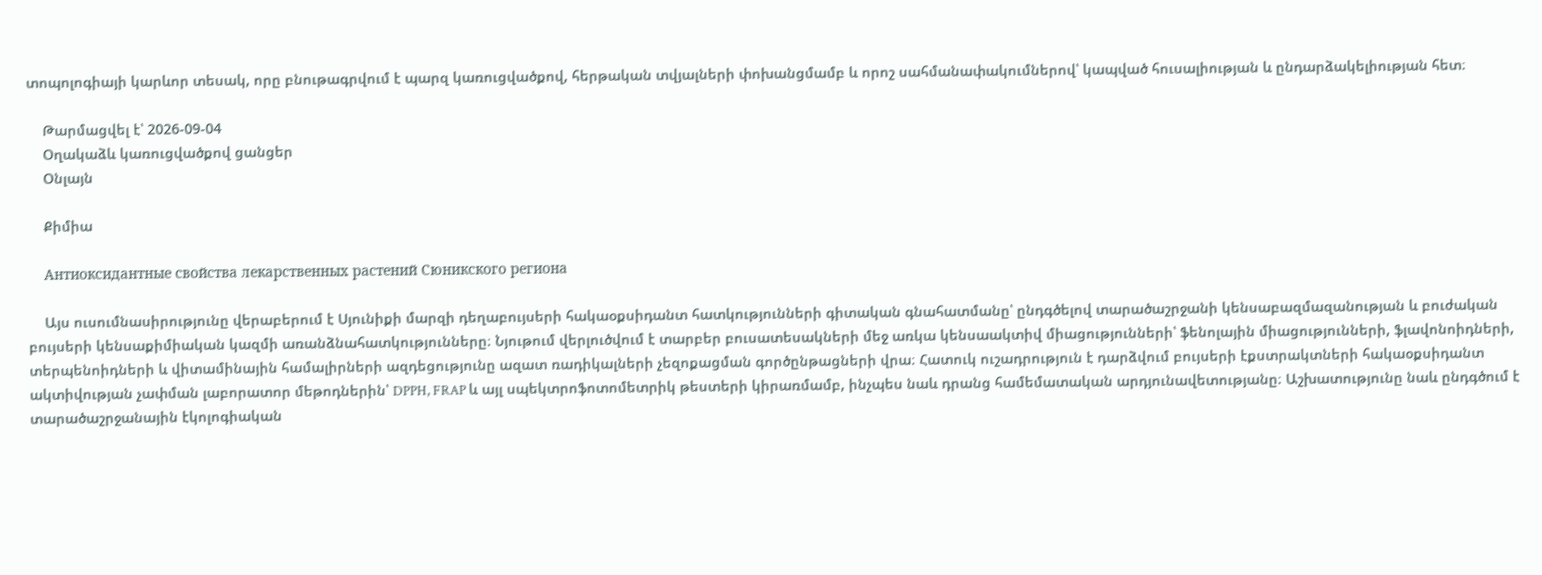տոպոլոգիայի կարևոր տեսակ, որը բնութագրվում է պարզ կառուցվածքով, հերթական տվյալների փոխանցմամբ և որոշ սահմանափակումներով՝ կապված հուսալիության և ընդարձակելիության հետ։

    Թարմացվել է՝ 2026-09-04
    Օղակաձև կառուցվածքով ցանցեր
    Օնլայն

    Քիմիա

    Антиоксидантные свойства лекарственных растений Сюникского региона

    Այս ուսումնասիրությունը վերաբերում է Սյունիքի մարզի դեղաբույսերի հակաօքսիդանտ հատկությունների գիտական գնահատմանը՝ ընդգծելով տարածաշրջանի կենսաբազմազանության և բուժական բույսերի կենսաքիմիական կազմի առանձնահատկությունները։ Նյութում վերլուծվում է տարբեր բուսատեսակների մեջ առկա կենսաակտիվ միացությունների՝ ֆենոլային միացությունների, ֆլավոնոիդների, տերպենոիդների և վիտամինային համալիրների ազդեցությունը ազատ ռադիկալների չեզոքացման գործընթացների վրա։ Հատուկ ուշադրություն է դարձվում բույսերի էքստրակտների հակաօքսիդանտ ակտիվության չափման լաբորատոր մեթոդներին՝ DPPH, FRAP և այլ սպեկտրոֆոտոմետրիկ թեստերի կիրառմամբ, ինչպես նաև դրանց համեմատական արդյունավետությանը։ Աշխատությունը նաև ընդգծում է տարածաշրջանային էկոլոգիական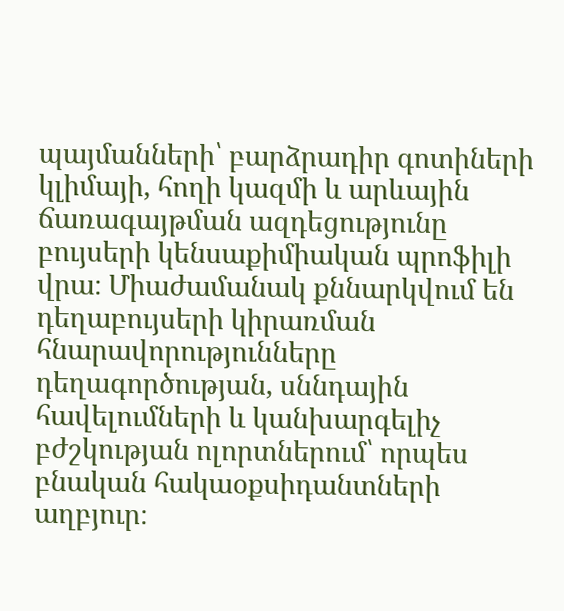պայմանների՝ բարձրադիր գոտիների կլիմայի, հողի կազմի և արևային ճառագայթման ազդեցությունը բույսերի կենսաքիմիական պրոֆիլի վրա։ Միաժամանակ քննարկվում են դեղաբույսերի կիրառման հնարավորությունները դեղագործության, սննդային հավելումների և կանխարգելիչ բժշկության ոլորտներում՝ որպես բնական հակաօքսիդանտների աղբյուր։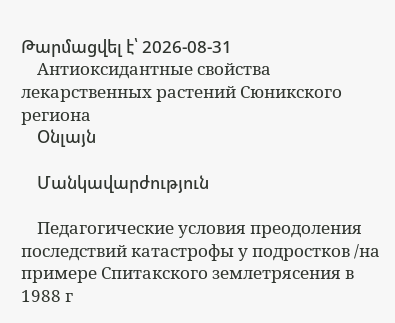Թարմացվել է՝ 2026-08-31
    Антиоксидантные свойства лекарственных растений Сюникского региона
    Օնլայն

    Մանկավարժություն

    Педагогические условия преодоления последствий катастрофы у подростков /на примере Спитакского землетрясения в 1988 г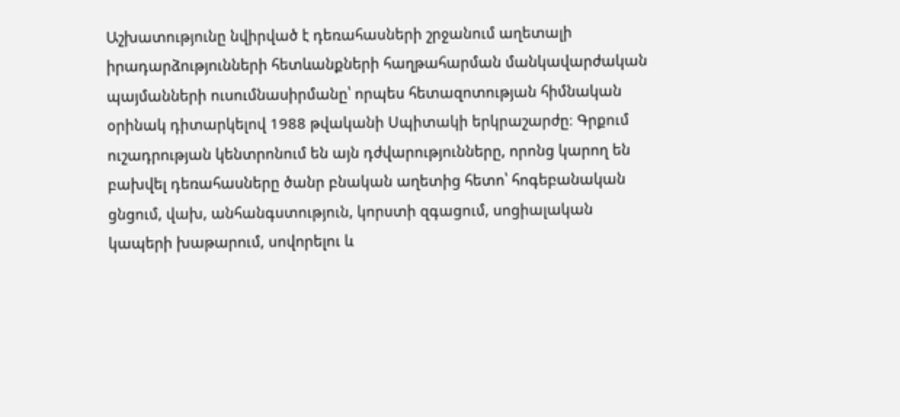Աշխատությունը նվիրված է դեռահասների շրջանում աղետալի իրադարձությունների հետևանքների հաղթահարման մանկավարժական պայմանների ուսումնասիրմանը՝ որպես հետազոտության հիմնական օրինակ դիտարկելով 1988 թվականի Սպիտակի երկրաշարժը։ Գրքում ուշադրության կենտրոնում են այն դժվարությունները, որոնց կարող են բախվել դեռահասները ծանր բնական աղետից հետո՝ հոգեբանական ցնցում, վախ, անհանգստություն, կորստի զգացում, սոցիալական կապերի խաթարում, սովորելու և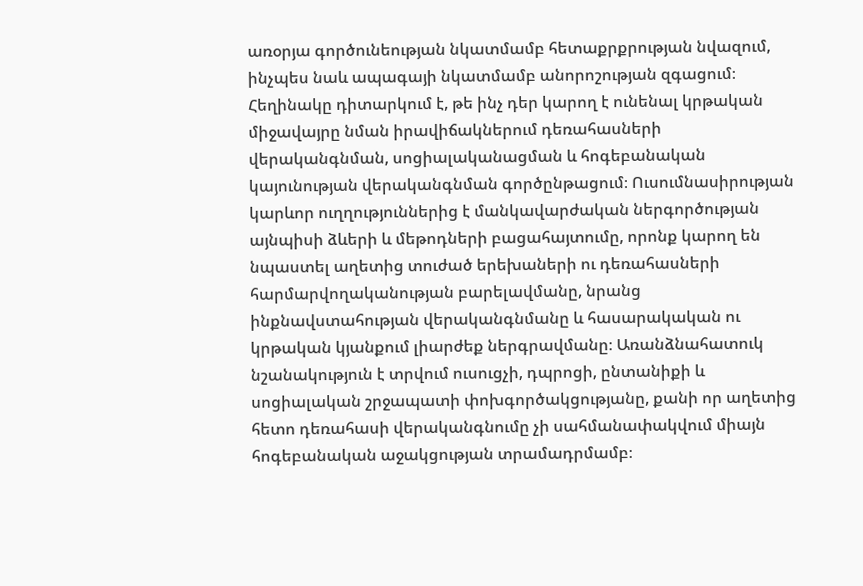առօրյա գործունեության նկատմամբ հետաքրքրության նվազում, ինչպես նաև ապագայի նկատմամբ անորոշության զգացում։ Հեղինակը դիտարկում է, թե ինչ դեր կարող է ունենալ կրթական միջավայրը նման իրավիճակներում դեռահասների վերականգնման, սոցիալականացման և հոգեբանական կայունության վերականգնման գործընթացում։ Ուսումնասիրության կարևոր ուղղություններից է մանկավարժական ներգործության այնպիսի ձևերի և մեթոդների բացահայտումը, որոնք կարող են նպաստել աղետից տուժած երեխաների ու դեռահասների հարմարվողականության բարելավմանը, նրանց ինքնավստահության վերականգնմանը և հասարակական ու կրթական կյանքում լիարժեք ներգրավմանը։ Առանձնահատուկ նշանակություն է տրվում ուսուցչի, դպրոցի, ընտանիքի և սոցիալական շրջապատի փոխգործակցությանը, քանի որ աղետից հետո դեռահասի վերականգնումը չի սահմանափակվում միայն հոգեբանական աջակցության տրամադրմամբ։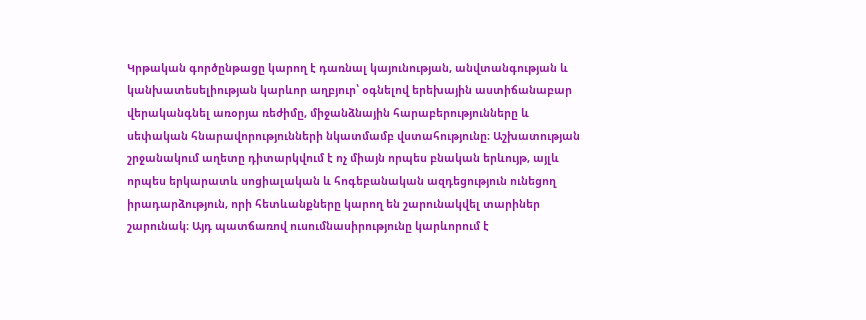Կրթական գործընթացը կարող է դառնալ կայունության, անվտանգության և կանխատեսելիության կարևոր աղբյուր՝ օգնելով երեխային աստիճանաբար վերականգնել առօրյա ռեժիմը, միջանձնային հարաբերությունները և սեփական հնարավորությունների նկատմամբ վստահությունը։ Աշխատության շրջանակում աղետը դիտարկվում է ոչ միայն որպես բնական երևույթ, այլև որպես երկարատև սոցիալական և հոգեբանական ազդեցություն ունեցող իրադարձություն, որի հետևանքները կարող են շարունակվել տարիներ շարունակ։ Այդ պատճառով ուսումնասիրությունը կարևորում է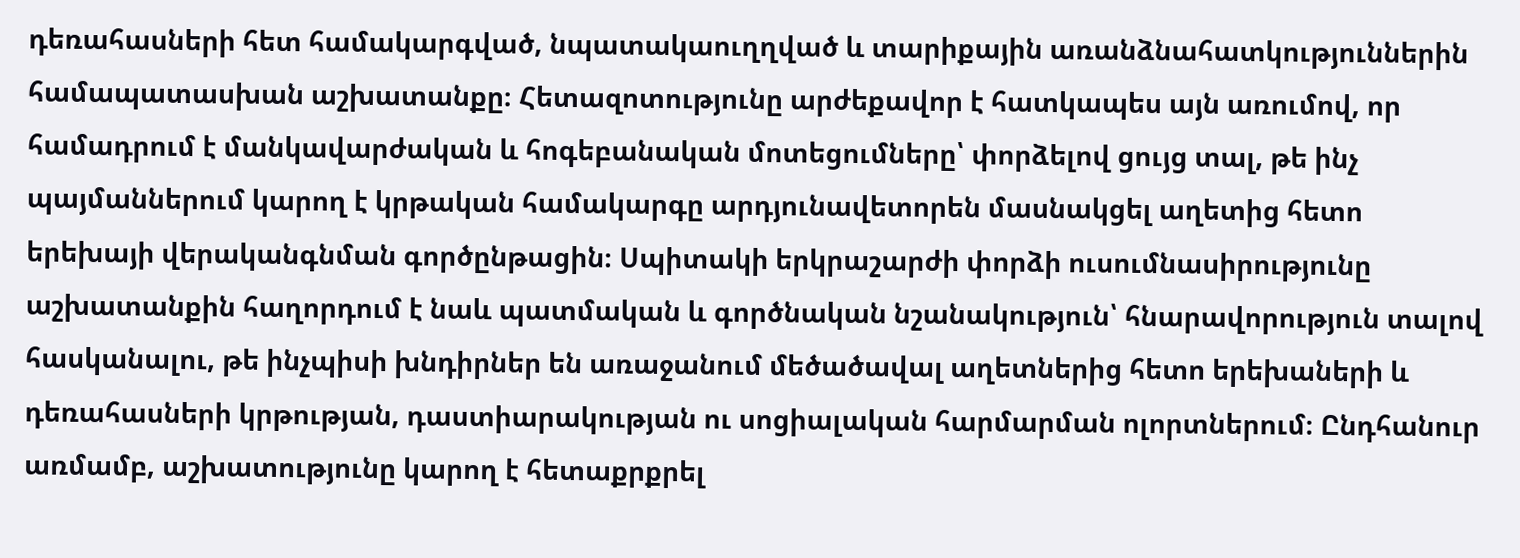դեռահասների հետ համակարգված, նպատակաուղղված և տարիքային առանձնահատկություններին համապատասխան աշխատանքը։ Հետազոտությունը արժեքավոր է հատկապես այն առումով, որ համադրում է մանկավարժական և հոգեբանական մոտեցումները՝ փորձելով ցույց տալ, թե ինչ պայմաններում կարող է կրթական համակարգը արդյունավետորեն մասնակցել աղետից հետո երեխայի վերականգնման գործընթացին։ Սպիտակի երկրաշարժի փորձի ուսումնասիրությունը աշխատանքին հաղորդում է նաև պատմական և գործնական նշանակություն՝ հնարավորություն տալով հասկանալու, թե ինչպիսի խնդիրներ են առաջանում մեծածավալ աղետներից հետո երեխաների և դեռահասների կրթության, դաստիարակության ու սոցիալական հարմարման ոլորտներում։ Ընդհանուր առմամբ, աշխատությունը կարող է հետաքրքրել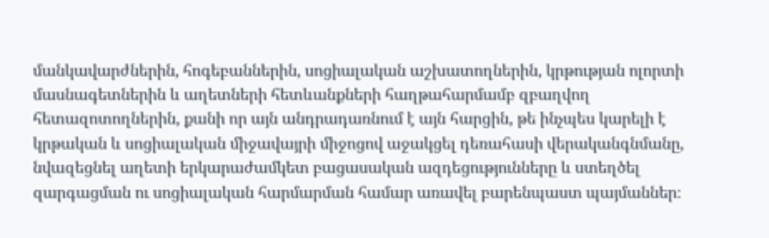մանկավարժներին, հոգեբաններին, սոցիալական աշխատողներին, կրթության ոլորտի մասնագետներին և աղետների հետևանքների հաղթահարմամբ զբաղվող հետազոտողներին, քանի որ այն անդրադառնում է այն հարցին, թե ինչպես կարելի է կրթական և սոցիալական միջավայրի միջոցով աջակցել դեռահասի վերականգնմանը, նվազեցնել աղետի երկարաժամկետ բացասական ազդեցությունները և ստեղծել զարգացման ու սոցիալական հարմարման համար առավել բարենպաստ պայմաններ։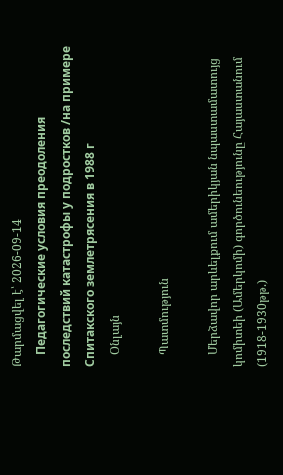Թարմացվել է՝ 2026-09-14
    Педагогические условия преодоления последствий катастрофы у подростков /на примере Спитакского землетрясения в 1988 г
    Օնլայն

    Պատմություն

    Մերձավոր արևելքում ամերիկյան նպաստամատույց կոմիտեի (Ամերկոմի) գործունեությունը Հայաստանում (1918-1930թթ.)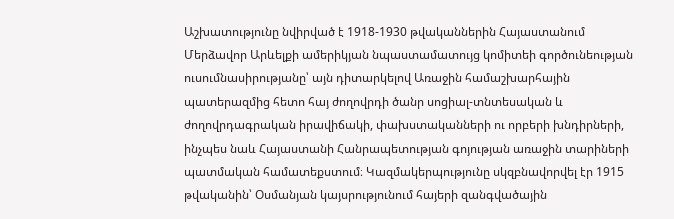Աշխատությունը նվիրված է 1918-1930 թվականներին Հայաստանում Մերձավոր Արևելքի ամերիկյան նպաստամատույց կոմիտեի գործունեության ուսումնասիրությանը՝ այն դիտարկելով Առաջին համաշխարհային պատերազմից հետո հայ ժողովրդի ծանր սոցիալ-տնտեսական և ժողովրդագրական իրավիճակի, փախստականների ու որբերի խնդիրների, ինչպես նաև Հայաստանի Հանրապետության գոյության առաջին տարիների պատմական համատեքստում։ Կազմակերպությունը սկզբնավորվել էր 1915 թվականին՝ Օսմանյան կայսրությունում հայերի զանգվածային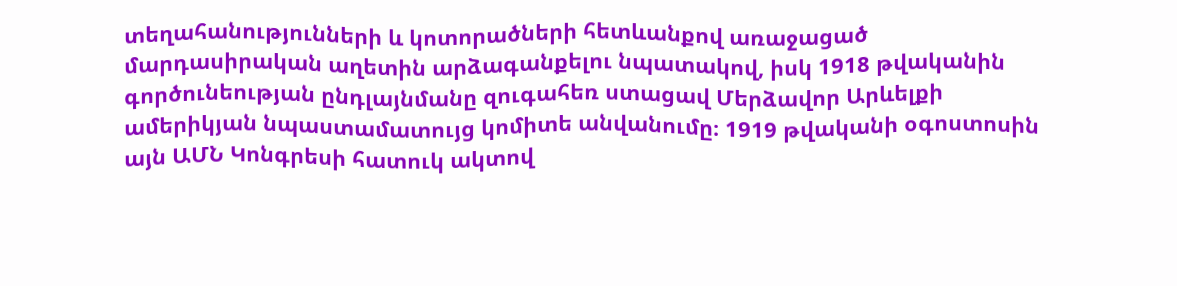տեղահանությունների և կոտորածների հետևանքով առաջացած մարդասիրական աղետին արձագանքելու նպատակով, իսկ 1918 թվականին գործունեության ընդլայնմանը զուգահեռ ստացավ Մերձավոր Արևելքի ամերիկյան նպաստամատույց կոմիտե անվանումը։ 1919 թվականի օգոստոսին այն ԱՄՆ Կոնգրեսի հատուկ ակտով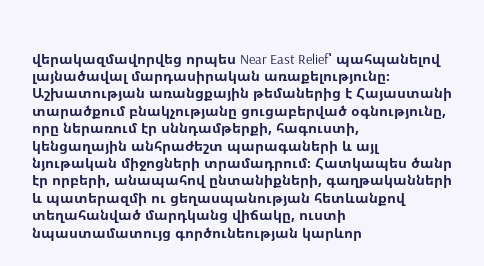վերակազմավորվեց որպես Near East Relief՝ պահպանելով լայնածավալ մարդասիրական առաքելությունը։ Աշխատության առանցքային թեմաներից է Հայաստանի տարածքում բնակչությանը ցուցաբերված օգնությունը, որը ներառում էր սննդամթերքի, հագուստի, կենցաղային անհրաժեշտ պարագաների և այլ նյութական միջոցների տրամադրում։ Հատկապես ծանր էր որբերի, անապահով ընտանիքների, գաղթականների և պատերազմի ու ցեղասպանության հետևանքով տեղահանված մարդկանց վիճակը, ուստի նպաստամատույց գործունեության կարևոր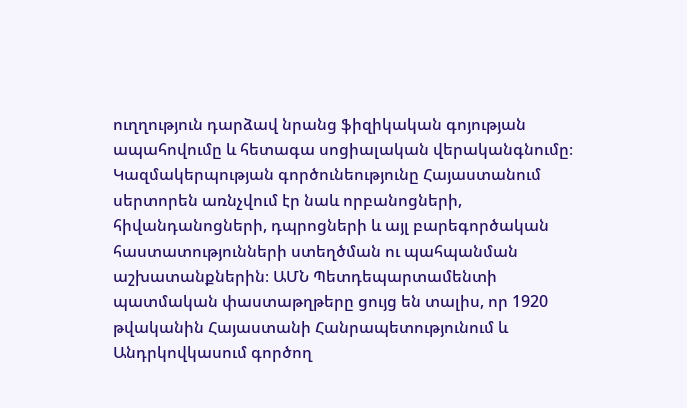ուղղություն դարձավ նրանց ֆիզիկական գոյության ապահովումը և հետագա սոցիալական վերականգնումը։ Կազմակերպության գործունեությունը Հայաստանում սերտորեն առնչվում էր նաև որբանոցների, հիվանդանոցների, դպրոցների և այլ բարեգործական հաստատությունների ստեղծման ու պահպանման աշխատանքներին։ ԱՄՆ Պետդեպարտամենտի պատմական փաստաթղթերը ցույց են տալիս, որ 1920 թվականին Հայաստանի Հանրապետությունում և Անդրկովկասում գործող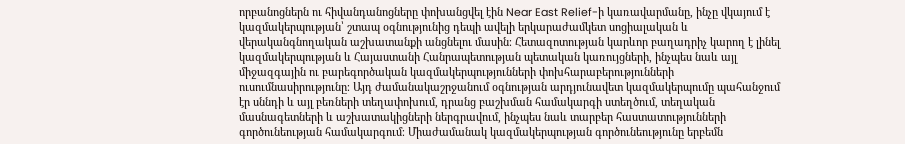որբանոցներն ու հիվանդանոցները փոխանցվել էին Near East Relief-ի կառավարմանը, ինչը վկայում է կազմակերպության՝ շտապ օգնությունից դեպի ավելի երկարաժամկետ սոցիալական և վերականգնողական աշխատանքի անցնելու մասին։ Հետազոտության կարևոր բաղադրիչ կարող է լինել կազմակերպության և Հայաստանի Հանրապետության պետական կառույցների, ինչպես նաև այլ միջազգային ու բարեգործական կազմակերպությունների փոխհարաբերությունների ուսումնասիրությունը։ Այդ ժամանակաշրջանում օգնության արդյունավետ կազմակերպումը պահանջում էր սննդի և այլ բեռների տեղափոխում, դրանց բաշխման համակարգի ստեղծում, տեղական մասնագետների և աշխատակիցների ներգրավում, ինչպես նաև տարբեր հաստատությունների գործունեության համակարգում։ Միաժամանակ կազմակերպության գործունեությունը երբեմն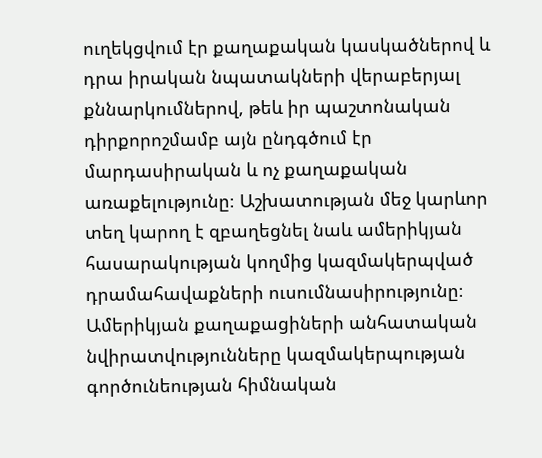ուղեկցվում էր քաղաքական կասկածներով և դրա իրական նպատակների վերաբերյալ քննարկումներով, թեև իր պաշտոնական դիրքորոշմամբ այն ընդգծում էր մարդասիրական և ոչ քաղաքական առաքելությունը։ Աշխատության մեջ կարևոր տեղ կարող է զբաղեցնել նաև ամերիկյան հասարակության կողմից կազմակերպված դրամահավաքների ուսումնասիրությունը։ Ամերիկյան քաղաքացիների անհատական նվիրատվությունները կազմակերպության գործունեության հիմնական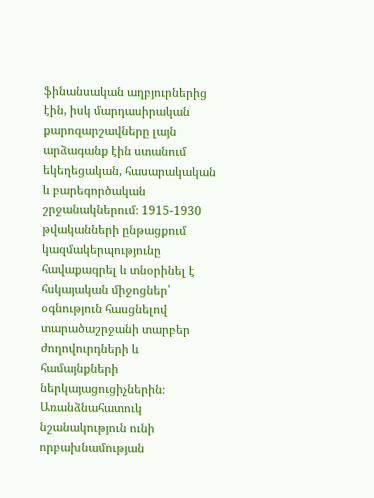ֆինանսական աղբյուրներից էին, իսկ մարդասիրական քարոզարշավները լայն արձագանք էին ստանում եկեղեցական, հասարակական և բարեգործական շրջանակներում։ 1915-1930 թվականների ընթացքում կազմակերպությունը հավաքագրել և տնօրինել է հսկայական միջոցներ՝ օգնություն հասցնելով տարածաշրջանի տարբեր ժողովուրդների և համայնքների ներկայացուցիչներին։ Առանձնահատուկ նշանակություն ունի որբախնամության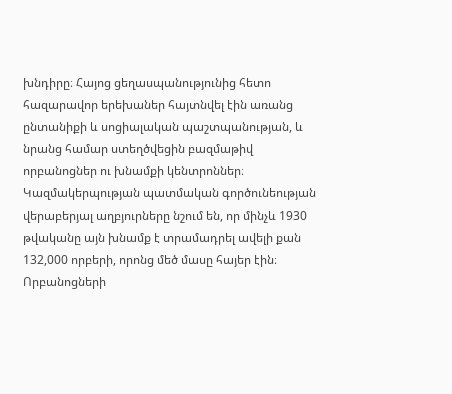խնդիրը։ Հայոց ցեղասպանությունից հետո հազարավոր երեխաներ հայտնվել էին առանց ընտանիքի և սոցիալական պաշտպանության, և նրանց համար ստեղծվեցին բազմաթիվ որբանոցներ ու խնամքի կենտրոններ։ Կազմակերպության պատմական գործունեության վերաբերյալ աղբյուրները նշում են, որ մինչև 1930 թվականը այն խնամք է տրամադրել ավելի քան 132,000 որբերի, որոնց մեծ մասը հայեր էին։ Որբանոցների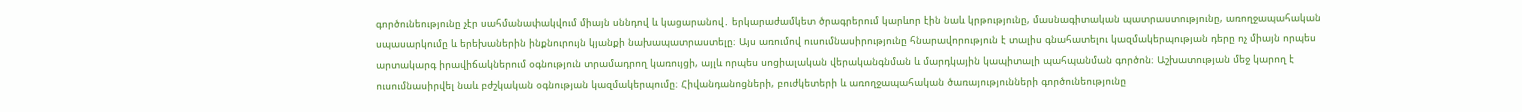գործունեությունը չէր սահմանափակվում միայն սննդով և կացարանով․ երկարաժամկետ ծրագրերում կարևոր էին նաև կրթությունը, մասնագիտական պատրաստությունը, առողջապահական սպասարկումը և երեխաներին ինքնուրույն կյանքի նախապատրաստելը։ Այս առումով ուսումնասիրությունը հնարավորություն է տալիս գնահատելու կազմակերպության դերը ոչ միայն որպես արտակարգ իրավիճակներում օգնություն տրամադրող կառույցի, այլև որպես սոցիալական վերականգնման և մարդկային կապիտալի պահպանման գործոն։ Աշխատության մեջ կարող է ուսումնասիրվել նաև բժշկական օգնության կազմակերպումը։ Հիվանդանոցների, բուժկետերի և առողջապահական ծառայությունների գործունեությունը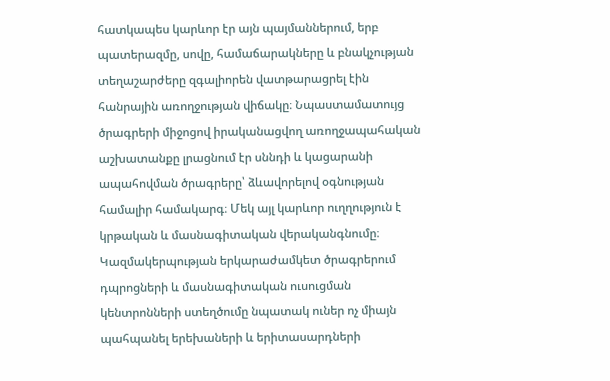հատկապես կարևոր էր այն պայմաններում, երբ պատերազմը, սովը, համաճարակները և բնակչության տեղաշարժերը զգալիորեն վատթարացրել էին հանրային առողջության վիճակը։ Նպաստամատույց ծրագրերի միջոցով իրականացվող առողջապահական աշխատանքը լրացնում էր սննդի և կացարանի ապահովման ծրագրերը՝ ձևավորելով օգնության համալիր համակարգ։ Մեկ այլ կարևոր ուղղություն է կրթական և մասնագիտական վերականգնումը։ Կազմակերպության երկարաժամկետ ծրագրերում դպրոցների և մասնագիտական ուսուցման կենտրոնների ստեղծումը նպատակ ուներ ոչ միայն պահպանել երեխաների և երիտասարդների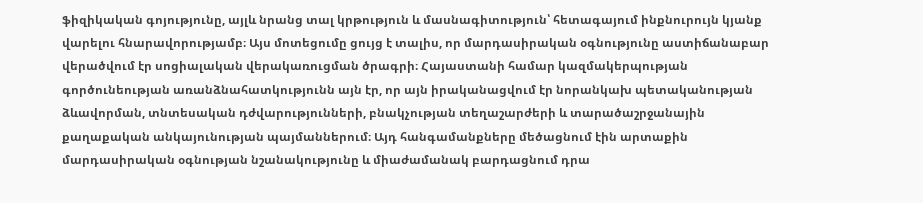ֆիզիկական գոյությունը, այլև նրանց տալ կրթություն և մասնագիտություն՝ հետագայում ինքնուրույն կյանք վարելու հնարավորությամբ։ Այս մոտեցումը ցույց է տալիս, որ մարդասիրական օգնությունը աստիճանաբար վերածվում էր սոցիալական վերակառուցման ծրագրի։ Հայաստանի համար կազմակերպության գործունեության առանձնահատկությունն այն էր, որ այն իրականացվում էր նորանկախ պետականության ձևավորման, տնտեսական դժվարությունների, բնակչության տեղաշարժերի և տարածաշրջանային քաղաքական անկայունության պայմաններում։ Այդ հանգամանքները մեծացնում էին արտաքին մարդասիրական օգնության նշանակությունը և միաժամանակ բարդացնում դրա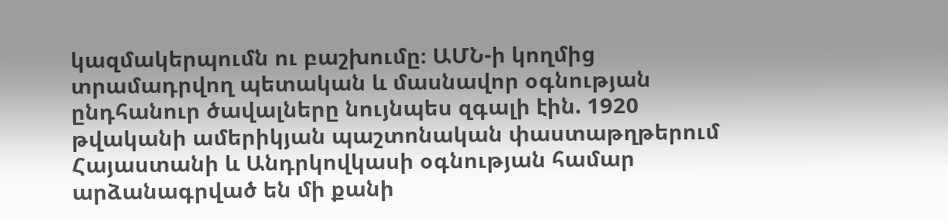կազմակերպումն ու բաշխումը։ ԱՄՆ-ի կողմից տրամադրվող պետական և մասնավոր օգնության ընդհանուր ծավալները նույնպես զգալի էին. 1920 թվականի ամերիկյան պաշտոնական փաստաթղթերում Հայաստանի և Անդրկովկասի օգնության համար արձանագրված են մի քանի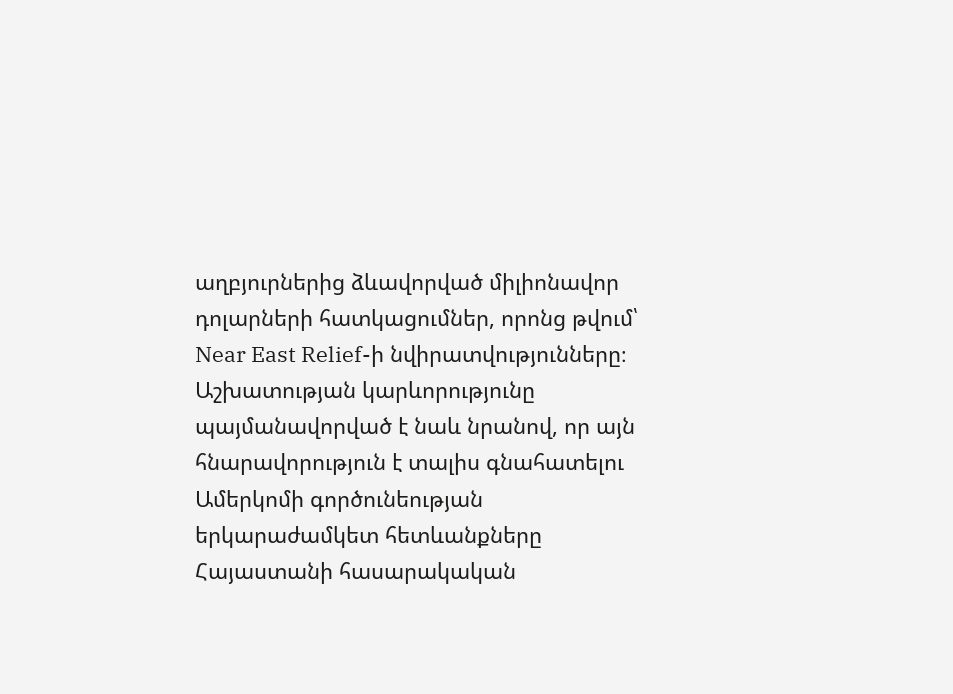աղբյուրներից ձևավորված միլիոնավոր դոլարների հատկացումներ, որոնց թվում՝ Near East Relief-ի նվիրատվությունները։ Աշխատության կարևորությունը պայմանավորված է նաև նրանով, որ այն հնարավորություն է տալիս գնահատելու Ամերկոմի գործունեության երկարաժամկետ հետևանքները Հայաստանի հասարակական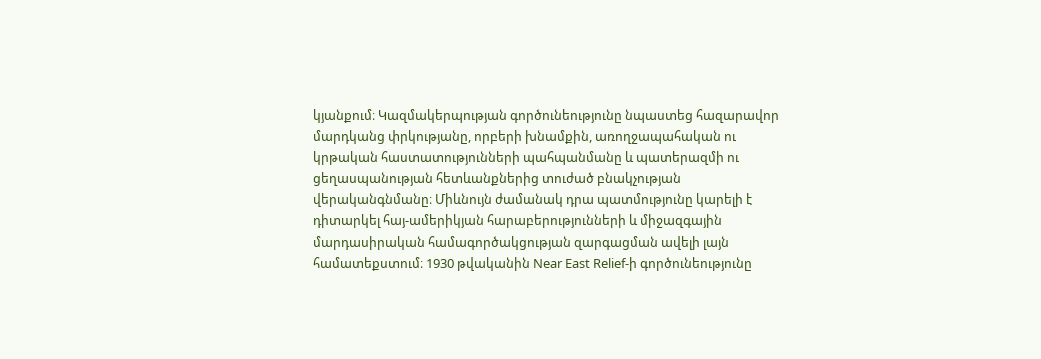կյանքում։ Կազմակերպության գործունեությունը նպաստեց հազարավոր մարդկանց փրկությանը, որբերի խնամքին, առողջապահական ու կրթական հաստատությունների պահպանմանը և պատերազմի ու ցեղասպանության հետևանքներից տուժած բնակչության վերականգնմանը։ Միևնույն ժամանակ դրա պատմությունը կարելի է դիտարկել հայ-ամերիկյան հարաբերությունների և միջազգային մարդասիրական համագործակցության զարգացման ավելի լայն համատեքստում։ 1930 թվականին Near East Relief-ի գործունեությունը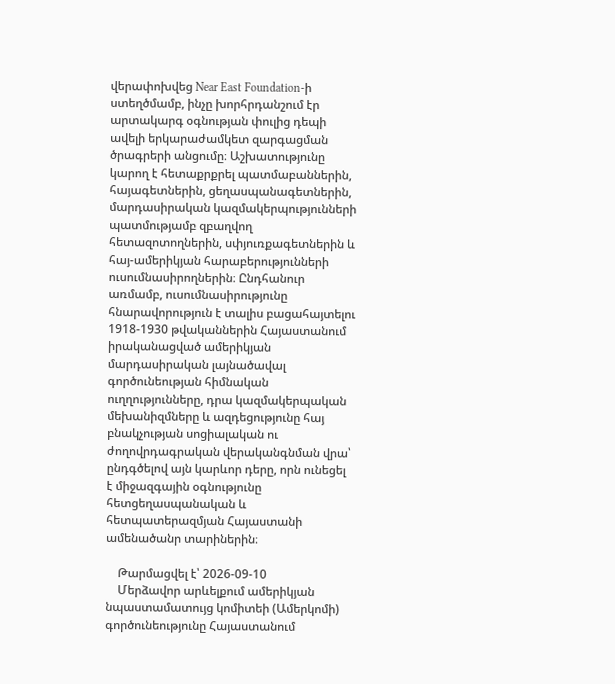վերափոխվեց Near East Foundation-ի ստեղծմամբ, ինչը խորհրդանշում էր արտակարգ օգնության փուլից դեպի ավելի երկարաժամկետ զարգացման ծրագրերի անցումը։ Աշխատությունը կարող է հետաքրքրել պատմաբաններին, հայագետներին, ցեղասպանագետներին, մարդասիրական կազմակերպությունների պատմությամբ զբաղվող հետազոտողներին, սփյուռքագետներին և հայ-ամերիկյան հարաբերությունների ուսումնասիրողներին։ Ընդհանուր առմամբ, ուսումնասիրությունը հնարավորություն է տալիս բացահայտելու 1918-1930 թվականներին Հայաստանում իրականացված ամերիկյան մարդասիրական լայնածավալ գործունեության հիմնական ուղղությունները, դրա կազմակերպական մեխանիզմները և ազդեցությունը հայ բնակչության սոցիալական ու ժողովրդագրական վերականգնման վրա՝ ընդգծելով այն կարևոր դերը, որն ունեցել է միջազգային օգնությունը հետցեղասպանական և հետպատերազմյան Հայաստանի ամենածանր տարիներին։

    Թարմացվել է՝ 2026-09-10
    Մերձավոր արևելքում ամերիկյան նպաստամատույց կոմիտեի (Ամերկոմի) գործունեությունը Հայաստանում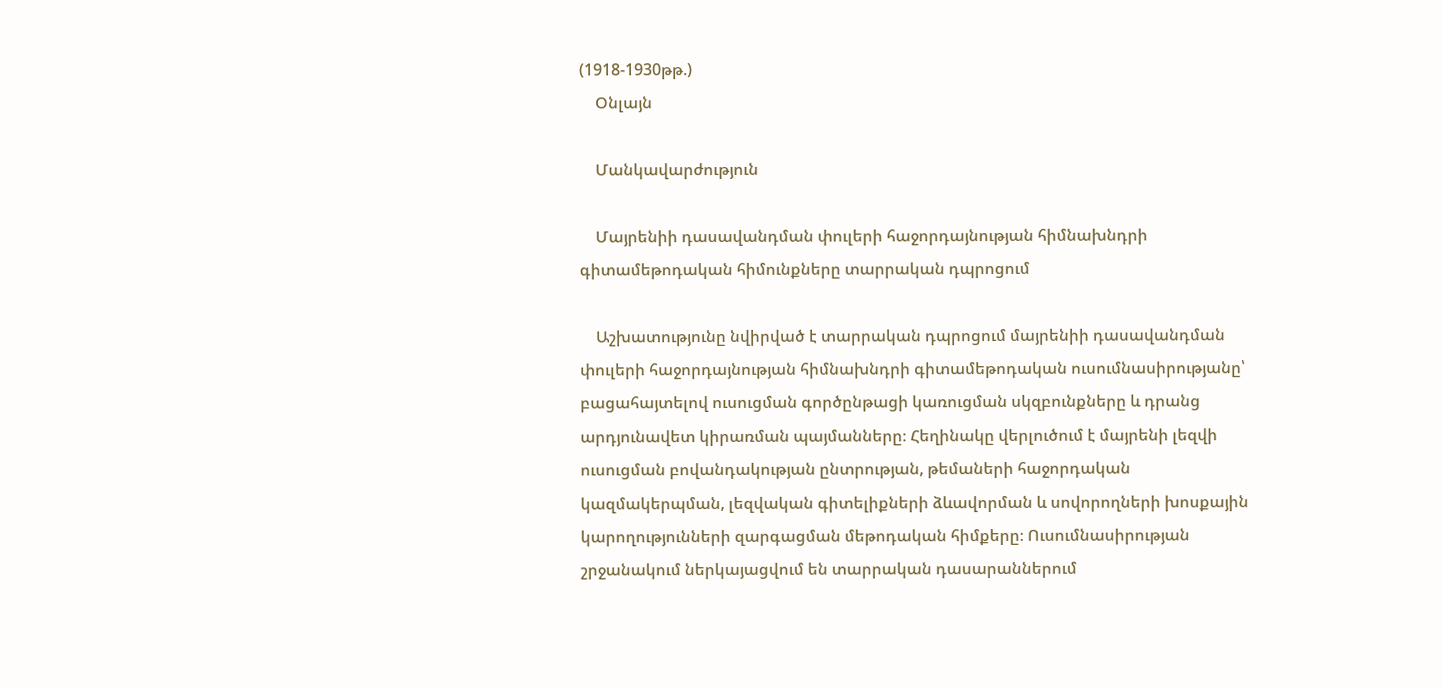(1918-1930թթ.)
    Օնլայն

    Մանկավարժություն

    Մայրենիի դասավանդման փուլերի հաջորդայնության հիմնախնդրի գիտամեթոդական հիմունքները տարրական դպրոցում

    Աշխատությունը նվիրված է տարրական դպրոցում մայրենիի դասավանդման փուլերի հաջորդայնության հիմնախնդրի գիտամեթոդական ուսումնասիրությանը՝ բացահայտելով ուսուցման գործընթացի կառուցման սկզբունքները և դրանց արդյունավետ կիրառման պայմանները։ Հեղինակը վերլուծում է մայրենի լեզվի ուսուցման բովանդակության ընտրության, թեմաների հաջորդական կազմակերպման, լեզվական գիտելիքների ձևավորման և սովորողների խոսքային կարողությունների զարգացման մեթոդական հիմքերը։ Ուսումնասիրության շրջանակում ներկայացվում են տարրական դասարաններում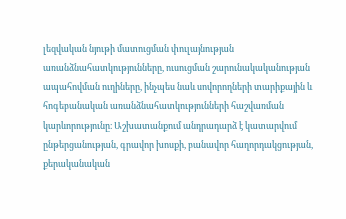լեզվական նյութի մատուցման փուլայնության առանձնահատկությունները, ուսուցման շարունակականության ապահովման ուղիները, ինչպես նաև սովորողների տարիքային և հոգեբանական առանձնահատկությունների հաշվառման կարևորությունը։ Աշխատանքում անդրադարձ է կատարվում ընթերցանության, գրավոր խոսքի, բանավոր հաղորդակցության, քերականական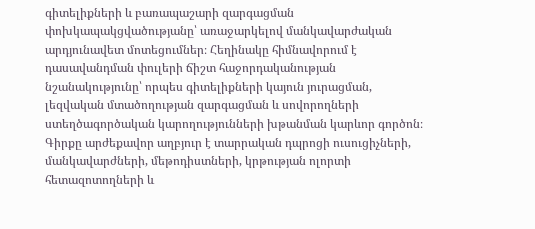գիտելիքների և բառապաշարի զարգացման փոխկապակցվածությանը՝ առաջարկելով մանկավարժական արդյունավետ մոտեցումներ։ Հեղինակը հիմնավորում է դասավանդման փուլերի ճիշտ հաջորդականության նշանակությունը՝ որպես գիտելիքների կայուն յուրացման, լեզվական մտածողության զարգացման և սովորողների ստեղծագործական կարողությունների խթանման կարևոր գործոն։ Գիրքը արժեքավոր աղբյուր է տարրական դպրոցի ուսուցիչների, մանկավարժների, մեթոդիստների, կրթության ոլորտի հետազոտողների և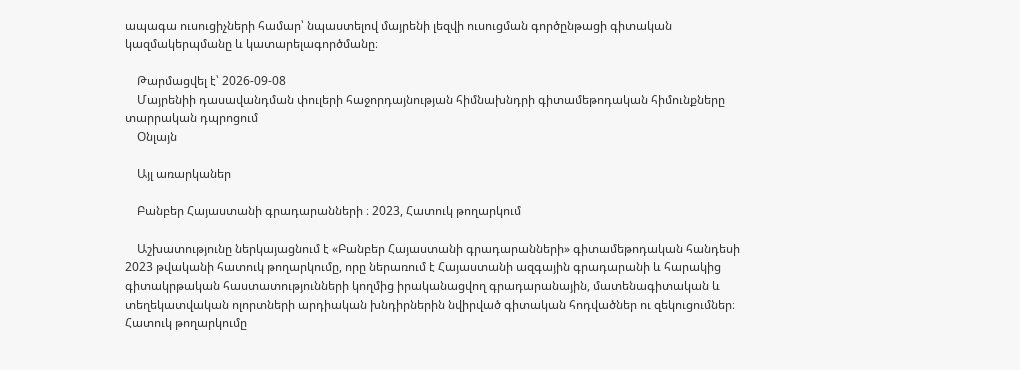ապագա ուսուցիչների համար՝ նպաստելով մայրենի լեզվի ուսուցման գործընթացի գիտական կազմակերպմանը և կատարելագործմանը։

    Թարմացվել է՝ 2026-09-08
    Մայրենիի դասավանդման փուլերի հաջորդայնության հիմնախնդրի գիտամեթոդական հիմունքները տարրական դպրոցում
    Օնլայն

    Այլ առարկաներ

    Բանբեր Հայաստանի գրադարանների ։ 2023, Հատուկ թողարկում

    Աշխատությունը ներկայացնում է «Բանբեր Հայաստանի գրադարանների» գիտամեթոդական հանդեսի 2023 թվականի հատուկ թողարկումը, որը ներառում է Հայաստանի ազգային գրադարանի և հարակից գիտակրթական հաստատությունների կողմից իրականացվող գրադարանային, մատենագիտական և տեղեկատվական ոլորտների արդիական խնդիրներին նվիրված գիտական հոդվածներ ու զեկուցումներ։ Հատուկ թողարկումը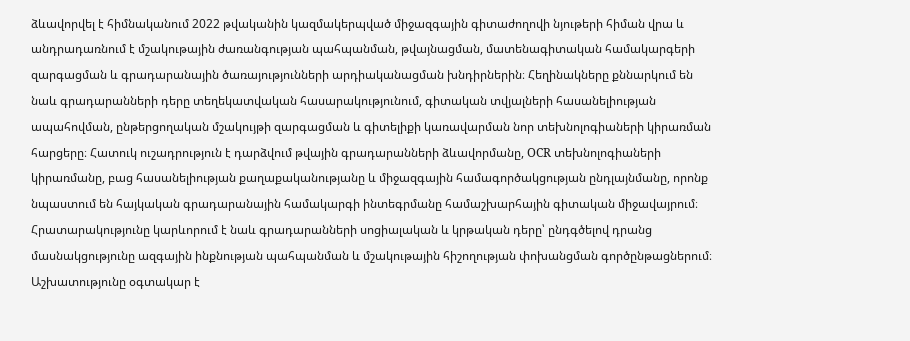ձևավորվել է հիմնականում 2022 թվականին կազմակերպված միջազգային գիտաժողովի նյութերի հիման վրա և անդրադառնում է մշակութային ժառանգության պահպանման, թվայնացման, մատենագիտական համակարգերի զարգացման և գրադարանային ծառայությունների արդիականացման խնդիրներին։ Հեղինակները քննարկում են նաև գրադարանների դերը տեղեկատվական հասարակությունում, գիտական տվյալների հասանելիության ապահովման, ընթերցողական մշակույթի զարգացման և գիտելիքի կառավարման նոր տեխնոլոգիաների կիրառման հարցերը։ Հատուկ ուշադրություն է դարձվում թվային գրադարանների ձևավորմանը, OCR տեխնոլոգիաների կիրառմանը, բաց հասանելիության քաղաքականությանը և միջազգային համագործակցության ընդլայնմանը, որոնք նպաստում են հայկական գրադարանային համակարգի ինտեգրմանը համաշխարհային գիտական միջավայրում։ Հրատարակությունը կարևորում է նաև գրադարանների սոցիալական և կրթական դերը՝ ընդգծելով դրանց մասնակցությունը ազգային ինքնության պահպանման և մշակութային հիշողության փոխանցման գործընթացներում։ Աշխատությունը օգտակար է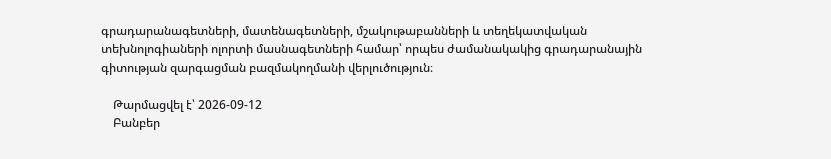գրադարանագետների, մատենագետների, մշակութաբանների և տեղեկատվական տեխնոլոգիաների ոլորտի մասնագետների համար՝ որպես ժամանակակից գրադարանային գիտության զարգացման բազմակողմանի վերլուծություն։

    Թարմացվել է՝ 2026-09-12
    Բանբեր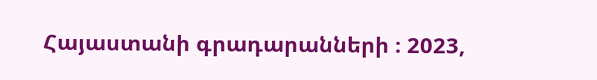Հայաստանի գրադարանների ։ 2023,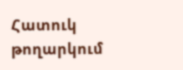Հատուկ թողարկում